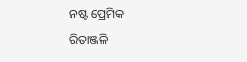ନଷ୍ଟ ପ୍ରେମିକ
ରିତାଞ୍ଜଳି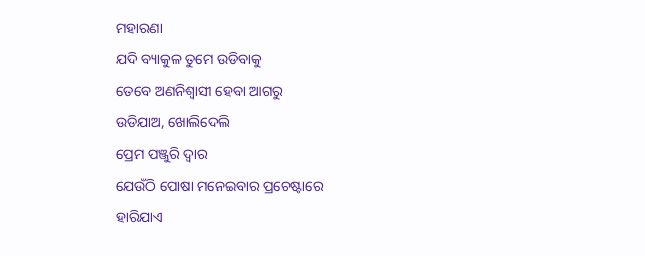ମହାରଣା
ଯଦି ବ୍ୟାକୁଳ ତୁମେ ଉଡିବାକୁ
ତେବେ ଅଣନିଶ୍ୱାସୀ ହେବା ଆଗରୁ
ଉଡିଯାଅ, ଖୋଲିଦେଲି
ପ୍ରେମ ପଞ୍ଜୁରି ଦ୍ୱାର
ଯେଉଁଠି ପୋଷା ମନେଇବାର ପ୍ରଚେଷ୍ଟାରେ
ହାରିଯାଏ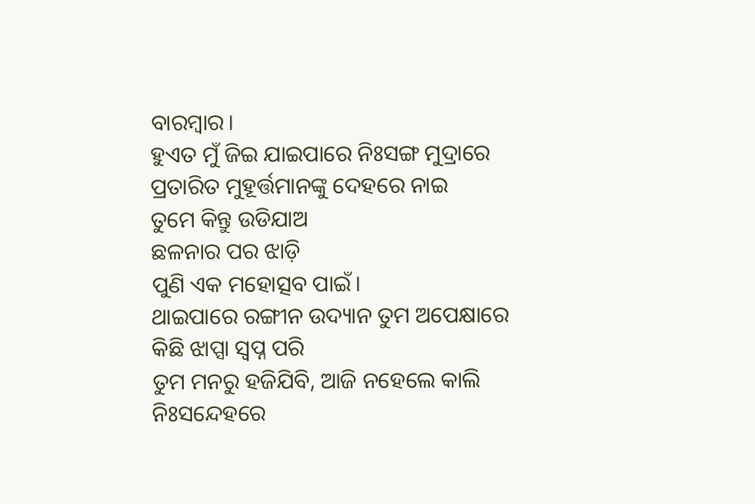ବାରମ୍ବାର।
ହୁଏତ ମୁଁ ଜିଇ ଯାଇପାରେ ନିଃସଙ୍ଗ ମୁଦ୍ରାରେ
ପ୍ରତାରିତ ମୁହୂର୍ତ୍ତମାନଙ୍କୁ ଦେହରେ ନାଇ
ତୁମେ କିନ୍ତୁ ଉଡିଯାଅ
ଛଳନାର ପର ଝାଡ଼ି
ପୁଣି ଏକ ମହୋତ୍ସବ ପାଇଁ।
ଥାଇପାରେ ରଙ୍ଗୀନ ଉଦ୍ୟାନ ତୁମ ଅପେକ୍ଷାରେ
କିଛି ଝାପ୍ସା ସ୍ୱପ୍ନ ପରି
ତୁମ ମନରୁ ହଜିଯିବି, ଆଜି ନହେଲେ କାଲି
ନିଃସନ୍ଦେହରେ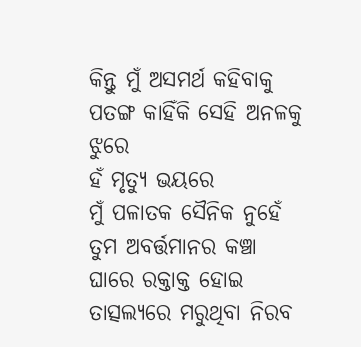କିନ୍ତୁ ମୁଁ ଅସମର୍ଥ କହିବାକୁ
ପତଙ୍ଗ କାହିଁକି ସେହି ଅନଳକୁ ଝୁରେ
ହଁ ମୃତ୍ୟୁ ଭୟରେ
ମୁଁ ପଳାତକ ସୈନିକ ନୁହେଁ
ତୁମ ଅବର୍ତ୍ତମାନର କଞ୍ଚା ଘାରେ ରକ୍ତାକ୍ତ ହୋଇ
ତାତ୍ସଲ୍ୟରେ ମରୁଥିବା ନିରବ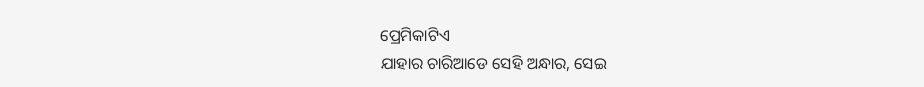ପ୍ରେମିକାଟିଏ
ଯାହାର ଚାରିଆଡେ ସେହି ଅନ୍ଧାର, ସେଇ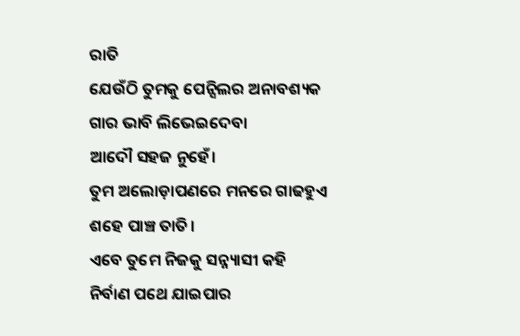ରାତି
ଯେଉଁଠି ତୁମକୁ ପେନ୍ସିଲର ଅନାବଶ୍ୟକ
ଗାର ଭାବି ଲିଭେଇଦେବା
ଆଦୌ ସହଜ ନୁହେଁ।
ତୁମ ଅଲୋଡ଼ାପଣରେ ମନରେ ଗାଢହୁଏ
ଶହେ ପାଞ୍ଚ ତାତି।
ଏବେ ତୁମେ ନିଜକୁ ସନ୍ନ୍ୟାସୀ କହି
ନିର୍ବାଣ ପଥେ ଯାଇପାର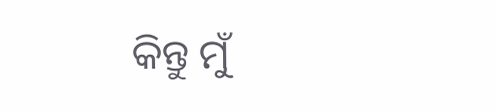କିନ୍ତୁ ମୁଁ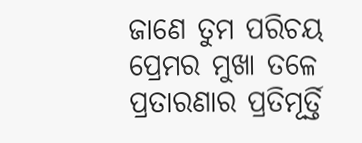ଜାଣେ ତୁମ ପରିଚୟ
ପ୍ରେମର ମୁଖା ତଳେ
ପ୍ରତାରଣାର ପ୍ରତିମୂର୍ତ୍ତି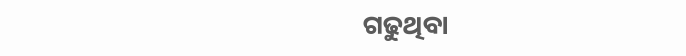ଗଢୁଥିବା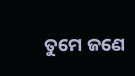ତୁମେ ଜଣେ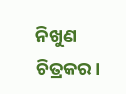ନିଖୁଣ ଚିତ୍ରକର।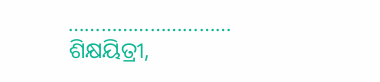…………………………
ଶିକ୍ଷୟିତ୍ରୀ,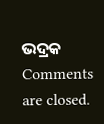ଭଦ୍ରକ
Comments are closed.